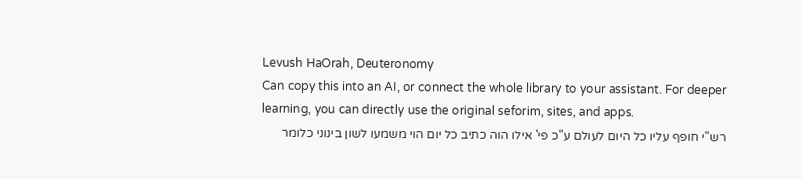Levush HaOrah, Deuteronomy
Can copy this into an AI, or connect the whole library to your assistant. For deeper learning, you can directly use the original seforim, sites, and apps.
רש"י חופף עליו כל היום לעולם ע"כ פי' אילו הוה כתיב כל יום הוי משמעו לשון בינוני כלומר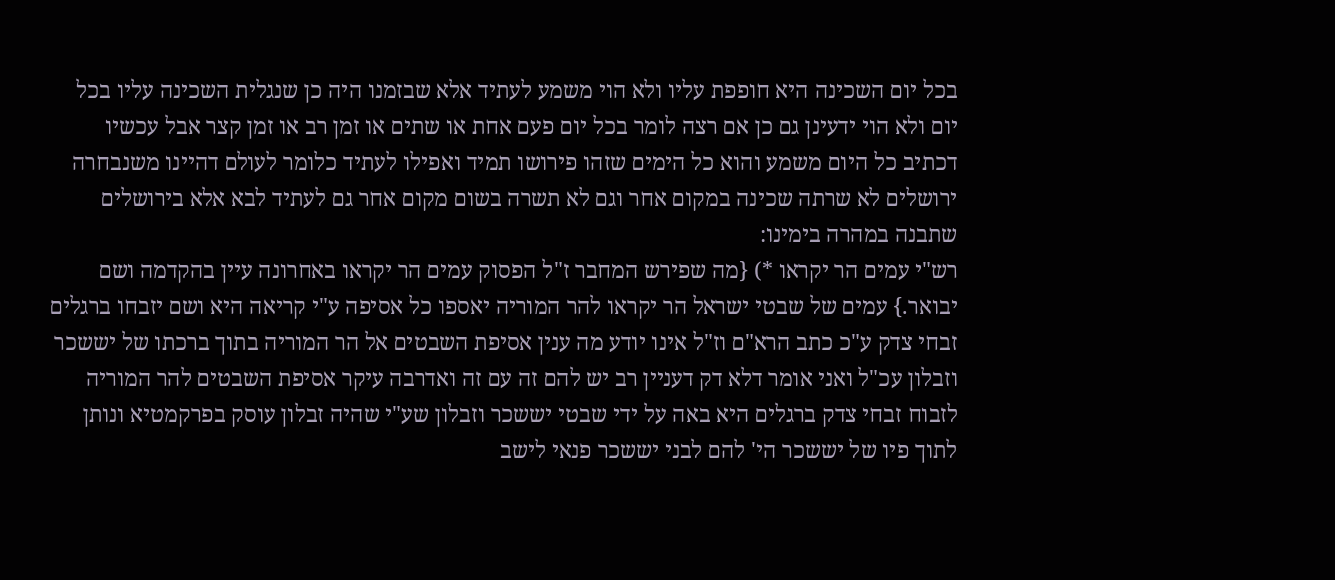בכל יום השכינה היא חופפת עליו ולא הוי משמע לעתיד אלא שבזמנו היה כן שנגלית השכינה עליו בכל יום ולא הוי ידעינן גם כן אם רצה לומר בכל יום פעם אחת או שתים או זמן רב או זמן קצר אבל עכשיו דכתיב כל היום משמע והוא כל הימים שזהו פירושו תמיד ואפילו לעתיד כלומר לעולם דהיינו משנבחרה ירושלים לא שרתה שכינה במקום אחר וגם לא תשרה בשום מקום אחר גם לעתיד לבא אלא בירושלים שתבנה במהרה בימינו:
רש"י עמים הר יקראו *) {מה שפירש המחבר ז"ל הפסוק עמים הר יקראו באחרונה עיין בהקדמה ושם יבואר.} עמים של שבטי ישראל הר יקראו להר המוריה יאספו כל אסיפה ע"י קריאה היא ושם יזבחו ברגלים זבחי צדק ע"כ כתב הרא"ם וז"ל אינו יודע מה ענין אסיפת השבטים אל הר המוריה בתוך ברכתו של יששכר וזבלון עכ"ל ואני אומר דלא דק דעניין רב יש להם זה עם זה ואדרבה עיקר אסיפת השבטים להר המוריה לזבוח זבחי צדק ברגלים היא באה על ידי שבטי יששכר וזבלון שע"י שהיה זבלון עוסק בפרקמטיא ונותן לתוך פיו של יששכר הי' להם לבני יששכר פנאי לישב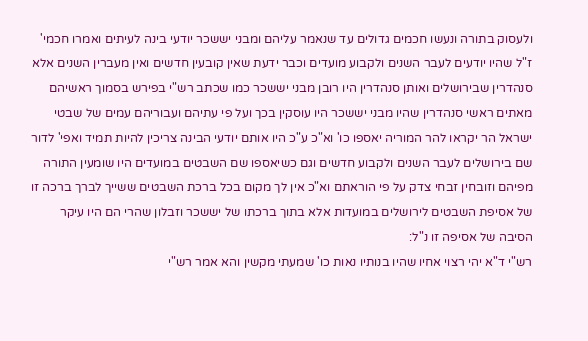ולעסוק בתורה ונעשו חכמים גדולים עד שנאמר עליהם ומבני יששכר יודעי בינה לעיתים ואמרו חכמי' ז"ל שהיו יודעים לעבר השנים ולקבוע מועדים וכבר ידעת שאין קובעין חדשים ואין מעברין השנים אלא סנהדרין שבירושלים ואותן סנהדרין היו רובן מבני יששכר כמו שכתב רש"י בפירש בסמוך ראשיהם מאתים ראשי סנהדרין שהיו מבני יששכר היו עוסקין בכך ועל פי עתיהם ועבוריהם עמים של שבטי ישראל הר יקראו להר המוריה יאספו כו' וא"כ ע"כ היו אותם יודעי הבינה צריכין להיות תמיד ואפי' לדור שם בירושלים לעבר השנים ולקבוע חדשים וגם כשיאספו שם השבטים במועדים היו שומעין התורה מפיהם וזובחין זבחי צדק על פי הוראתם וא"כ אין לך מקום בכל ברכת השבטים ששייך לברך ברכה זו של אסיפת השבטים לירושלים במועדות אלא בתוך ברכתו של יששכר וזבלון שהרי הם היו עיקר הסיבה של אסיפה זו נ"ל:
רש"י ד"א יהי רצוי אחיו שהיו בנותיו נאות כו' שמעתי מקשין והא אמר רש"י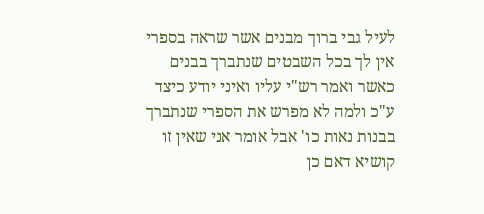לעיל גבי ברוך מבנים אשר שראה בספרי אין לך בכל השבטים שנתברך בבנים כאשר ואמר רש"י עליו ואיני יודע כיצד ע"כ ולמה לא מפרש את הספרי שנתברך בבנות נאות כו' אבל אומר אני שאין זו קושיא דאם כן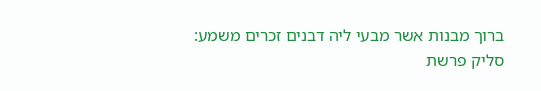ברוך מבנות אשר מבעי ליה דבנים זכרים משמע:
סליק פרשת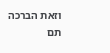וזאת הברכה
תם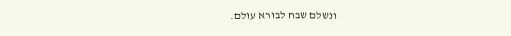ונשלם שבח לבורא עולם.